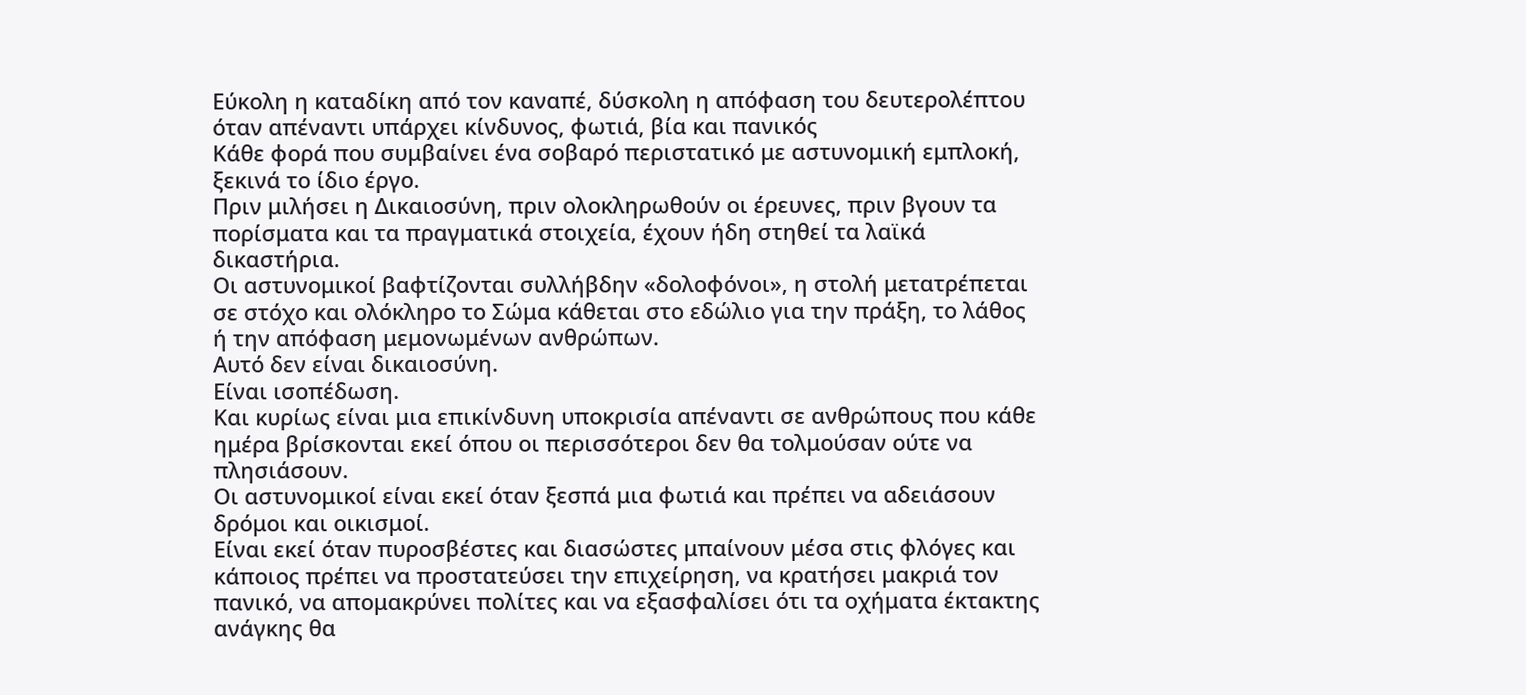Εύκολη η καταδίκη από τον καναπέ, δύσκολη η απόφαση του δευτερολέπτου όταν απέναντι υπάρχει κίνδυνος, φωτιά, βία και πανικός
Κάθε φορά που συμβαίνει ένα σοβαρό περιστατικό με αστυνομική εμπλοκή, ξεκινά το ίδιο έργο.
Πριν μιλήσει η Δικαιοσύνη, πριν ολοκληρωθούν οι έρευνες, πριν βγουν τα πορίσματα και τα πραγματικά στοιχεία, έχουν ήδη στηθεί τα λαϊκά δικαστήρια.
Οι αστυνομικοί βαφτίζονται συλλήβδην «δολοφόνοι», η στολή μετατρέπεται σε στόχο και ολόκληρο το Σώμα κάθεται στο εδώλιο για την πράξη, το λάθος ή την απόφαση μεμονωμένων ανθρώπων.
Αυτό δεν είναι δικαιοσύνη.
Είναι ισοπέδωση.
Και κυρίως είναι μια επικίνδυνη υποκρισία απέναντι σε ανθρώπους που κάθε ημέρα βρίσκονται εκεί όπου οι περισσότεροι δεν θα τολμούσαν ούτε να πλησιάσουν.
Οι αστυνομικοί είναι εκεί όταν ξεσπά μια φωτιά και πρέπει να αδειάσουν δρόμοι και οικισμοί.
Είναι εκεί όταν πυροσβέστες και διασώστες μπαίνουν μέσα στις φλόγες και κάποιος πρέπει να προστατεύσει την επιχείρηση, να κρατήσει μακριά τον πανικό, να απομακρύνει πολίτες και να εξασφαλίσει ότι τα οχήματα έκτακτης ανάγκης θα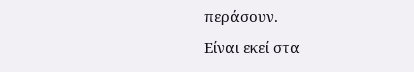περάσουν.
Είναι εκεί στα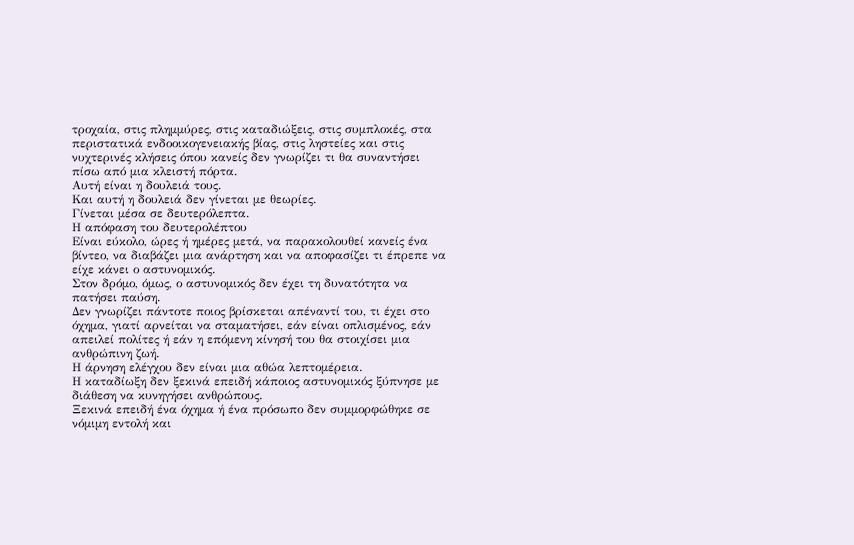τροχαία, στις πλημμύρες, στις καταδιώξεις, στις συμπλοκές, στα περιστατικά ενδοοικογενειακής βίας, στις ληστείες και στις νυχτερινές κλήσεις όπου κανείς δεν γνωρίζει τι θα συναντήσει πίσω από μια κλειστή πόρτα.
Αυτή είναι η δουλειά τους.
Και αυτή η δουλειά δεν γίνεται με θεωρίες.
Γίνεται μέσα σε δευτερόλεπτα.
Η απόφαση του δευτερολέπτου
Είναι εύκολο, ώρες ή ημέρες μετά, να παρακολουθεί κανείς ένα βίντεο, να διαβάζει μια ανάρτηση και να αποφασίζει τι έπρεπε να είχε κάνει ο αστυνομικός.
Στον δρόμο, όμως, ο αστυνομικός δεν έχει τη δυνατότητα να πατήσει παύση.
Δεν γνωρίζει πάντοτε ποιος βρίσκεται απέναντί του, τι έχει στο όχημα, γιατί αρνείται να σταματήσει, εάν είναι οπλισμένος, εάν απειλεί πολίτες ή εάν η επόμενη κίνησή του θα στοιχίσει μια ανθρώπινη ζωή.
Η άρνηση ελέγχου δεν είναι μια αθώα λεπτομέρεια.
Η καταδίωξη δεν ξεκινά επειδή κάποιος αστυνομικός ξύπνησε με διάθεση να κυνηγήσει ανθρώπους.
Ξεκινά επειδή ένα όχημα ή ένα πρόσωπο δεν συμμορφώθηκε σε νόμιμη εντολή και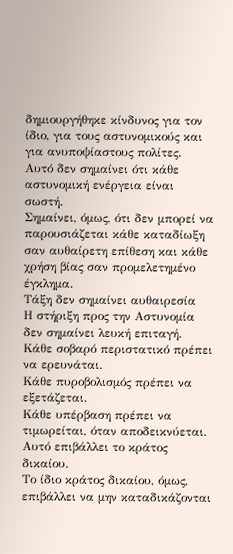δημιουργήθηκε κίνδυνος για τον ίδιο, για τους αστυνομικούς και για ανυποψίαστους πολίτες.
Αυτό δεν σημαίνει ότι κάθε αστυνομική ενέργεια είναι σωστή.
Σημαίνει, όμως, ότι δεν μπορεί να παρουσιάζεται κάθε καταδίωξη σαν αυθαίρετη επίθεση και κάθε χρήση βίας σαν προμελετημένο έγκλημα.
Τάξη δεν σημαίνει αυθαιρεσία
Η στήριξη προς την Αστυνομία δεν σημαίνει λευκή επιταγή.
Κάθε σοβαρό περιστατικό πρέπει να ερευνάται.
Κάθε πυροβολισμός πρέπει να εξετάζεται.
Κάθε υπέρβαση πρέπει να τιμωρείται, όταν αποδεικνύεται.
Αυτό επιβάλλει το κράτος δικαίου.
Το ίδιο κράτος δικαίου, όμως, επιβάλλει να μην καταδικάζονται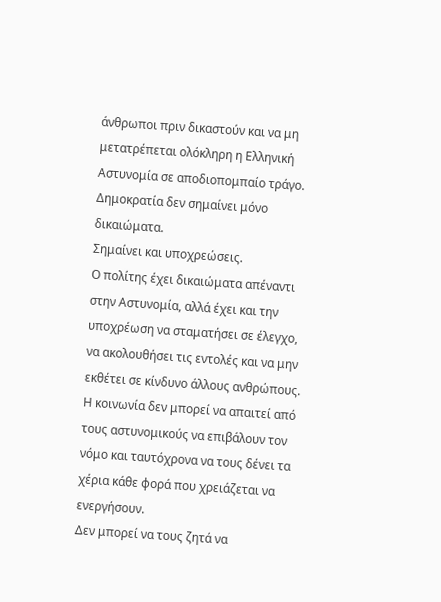άνθρωποι πριν δικαστούν και να μη μετατρέπεται ολόκληρη η Ελληνική Αστυνομία σε αποδιοπομπαίο τράγο.
Δημοκρατία δεν σημαίνει μόνο δικαιώματα.
Σημαίνει και υποχρεώσεις.
Ο πολίτης έχει δικαιώματα απέναντι στην Αστυνομία, αλλά έχει και την υποχρέωση να σταματήσει σε έλεγχο, να ακολουθήσει τις εντολές και να μην εκθέτει σε κίνδυνο άλλους ανθρώπους.
Η κοινωνία δεν μπορεί να απαιτεί από τους αστυνομικούς να επιβάλουν τον νόμο και ταυτόχρονα να τους δένει τα χέρια κάθε φορά που χρειάζεται να ενεργήσουν.
Δεν μπορεί να τους ζητά να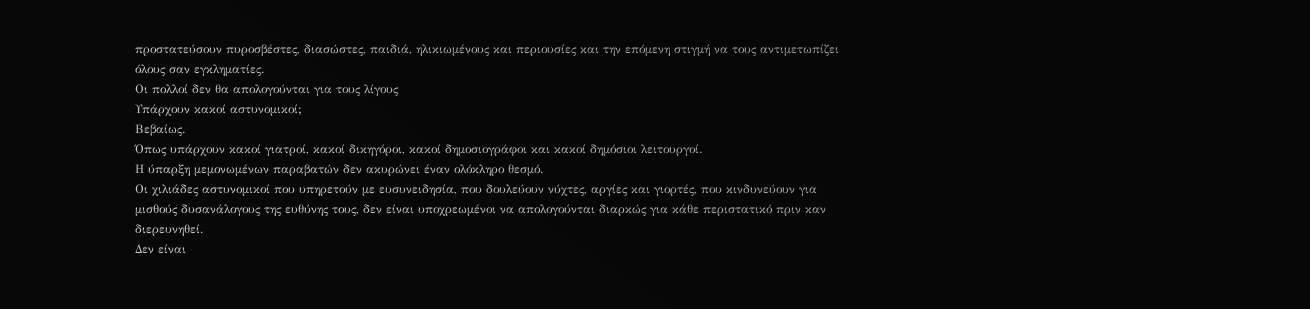προστατεύσουν πυροσβέστες, διασώστες, παιδιά, ηλικιωμένους και περιουσίες και την επόμενη στιγμή να τους αντιμετωπίζει όλους σαν εγκληματίες.
Οι πολλοί δεν θα απολογούνται για τους λίγους
Υπάρχουν κακοί αστυνομικοί;
Βεβαίως.
Όπως υπάρχουν κακοί γιατροί, κακοί δικηγόροι, κακοί δημοσιογράφοι και κακοί δημόσιοι λειτουργοί.
Η ύπαρξη μεμονωμένων παραβατών δεν ακυρώνει έναν ολόκληρο θεσμό.
Οι χιλιάδες αστυνομικοί που υπηρετούν με ευσυνειδησία, που δουλεύουν νύχτες, αργίες και γιορτές, που κινδυνεύουν για μισθούς δυσανάλογους της ευθύνης τους, δεν είναι υποχρεωμένοι να απολογούνται διαρκώς για κάθε περιστατικό πριν καν διερευνηθεί.
Δεν είναι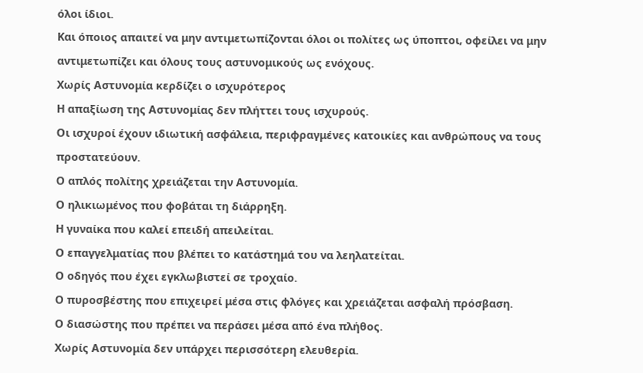όλοι ίδιοι.
Και όποιος απαιτεί να μην αντιμετωπίζονται όλοι οι πολίτες ως ύποπτοι, οφείλει να μην αντιμετωπίζει και όλους τους αστυνομικούς ως ενόχους.
Χωρίς Αστυνομία κερδίζει ο ισχυρότερος
Η απαξίωση της Αστυνομίας δεν πλήττει τους ισχυρούς.
Οι ισχυροί έχουν ιδιωτική ασφάλεια, περιφραγμένες κατοικίες και ανθρώπους να τους προστατεύουν.
Ο απλός πολίτης χρειάζεται την Αστυνομία.
Ο ηλικιωμένος που φοβάται τη διάρρηξη.
Η γυναίκα που καλεί επειδή απειλείται.
Ο επαγγελματίας που βλέπει το κατάστημά του να λεηλατείται.
Ο οδηγός που έχει εγκλωβιστεί σε τροχαίο.
Ο πυροσβέστης που επιχειρεί μέσα στις φλόγες και χρειάζεται ασφαλή πρόσβαση.
Ο διασώστης που πρέπει να περάσει μέσα από ένα πλήθος.
Χωρίς Αστυνομία δεν υπάρχει περισσότερη ελευθερία.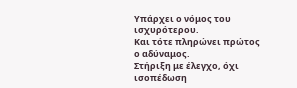Υπάρχει ο νόμος του ισχυρότερου.
Και τότε πληρώνει πρώτος ο αδύναμος.
Στήριξη με έλεγχο, όχι ισοπέδωση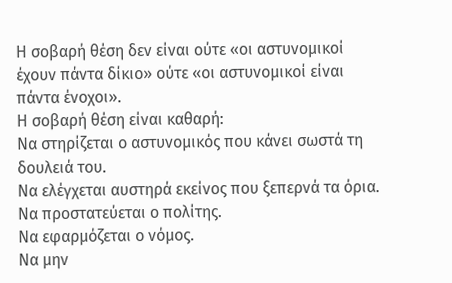Η σοβαρή θέση δεν είναι ούτε «οι αστυνομικοί έχουν πάντα δίκιο» ούτε «οι αστυνομικοί είναι πάντα ένοχοι».
Η σοβαρή θέση είναι καθαρή:
Να στηρίζεται ο αστυνομικός που κάνει σωστά τη δουλειά του.
Να ελέγχεται αυστηρά εκείνος που ξεπερνά τα όρια.
Να προστατεύεται ο πολίτης.
Να εφαρμόζεται ο νόμος.
Να μην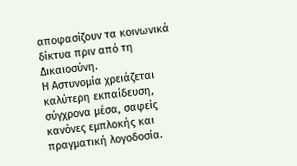αποφασίζουν τα κοινωνικά δίκτυα πριν από τη Δικαιοσύνη.
Η Αστυνομία χρειάζεται καλύτερη εκπαίδευση, σύγχρονα μέσα, σαφείς κανόνες εμπλοκής και πραγματική λογοδοσία.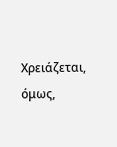Χρειάζεται, όμως,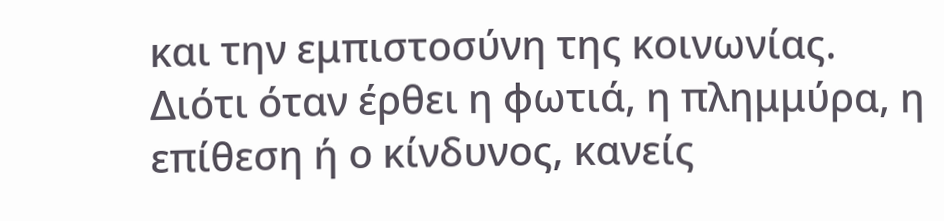και την εμπιστοσύνη της κοινωνίας.
Διότι όταν έρθει η φωτιά, η πλημμύρα, η επίθεση ή ο κίνδυνος, κανείς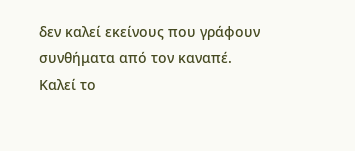δεν καλεί εκείνους που γράφουν συνθήματα από τον καναπέ.
Καλεί το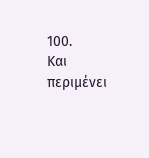100.
Και περιμένει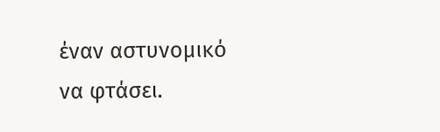έναν αστυνομικό να φτάσει.